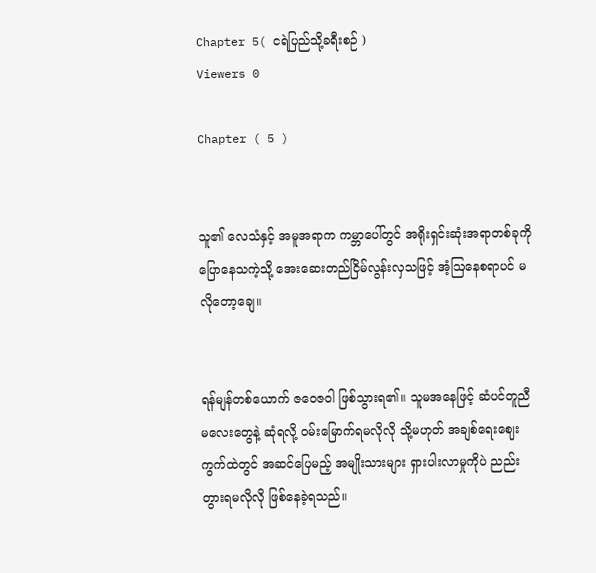Chapter 5( ငရဲပြည်သို့ခရီးစဉ် )
Viewers 0

Chapter ( 5 )


သူ၏ လေသံနှင့် အမူအရာက ကမ္ဘာပေါ်တွင် အရိုးရှင်းဆုံးအရာတစ်ခုကို ပြောနေသကဲ့သို့ အေးဆေးတည်ငြိမ်လွန်းလှသဖြင့် အံ့ဩနေစရာပင် မလိုတော့ချေ။


ရန်မျန်တစ်ယောက် ဇဝေဇဝါ ဖြစ်သွားရ၏။ သူမအနေဖြင့် ဆံပင်တူညီမလေးတွေနဲ့ ဆုံရလို့ ဝမ်းမြောက်ရမလိုလို သို့မဟုတ် အချစ်ရေးဈေးကွက်ထဲတွင် အဆင်ပြေမည့် အမျိုးသားများ ရှားပါးလာမှုကိုပဲ ညည်းတွားရမလိုလို ဖြစ်နေခဲ့ရသည်။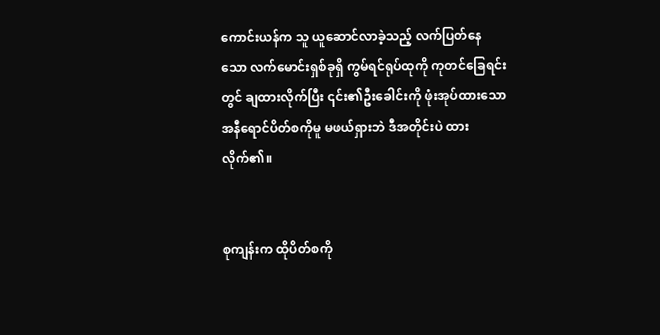ကောင်းယန်က သူ ယူဆောင်လာခဲ့သည့် လက်ပြတ်နေသော လက်မောင်းရှစ်ခုရှိ ကွမ်ရင်ရုပ်ထုကို ကုတင်ခြေရင်းတွင် ချထားလိုက်ပြီး ၎င်း၏ဦးခေါင်းကို ဖုံးအုပ်ထားသော အနီရောင်ပိတ်စကိုမူ မဖယ်ရှားဘဲ ဒီအတိုင်းပဲ ထားလိုက်၏။


စုကျန်းက ထိုပိတ်စကို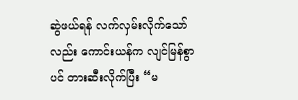ဆွဲဖယ်ရန် လက်လှမ်းလိုက်သော်လည်း ကောင်းယန်က လျင်မြန်စွာပင် တားဆီးလိုက်ပြီး “မ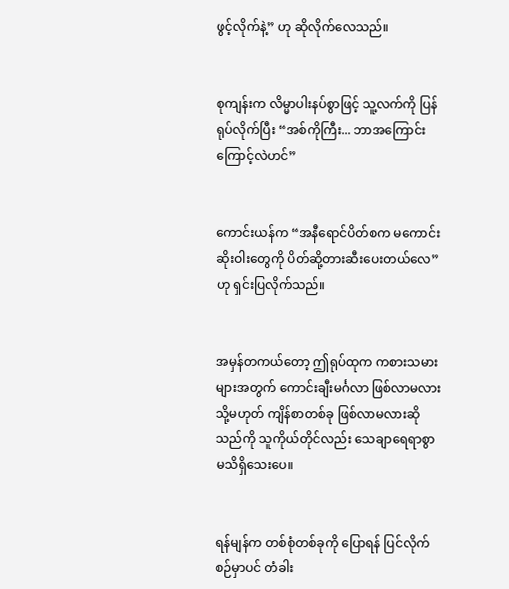ဖွင့်လိုက်နဲ့” ဟု ဆိုလိုက်လေသည်။


စုကျန်းက လိမ္မာပါးနပ်စွာဖြင့် သူ့လက်ကို ပြန်ရုပ်လိုက်ပြီး “အစ်ကိုကြီး... ဘာအကြောင်းကြောင့်လဲဟင်”


ကောင်းယန်က “အနီရောင်ပိတ်စက မကောင်းဆိုးဝါးတွေကို ပိတ်ဆို့တားဆီးပေးတယ်လေ” ဟု ရှင်းပြလိုက်သည်။


အမှန်တကယ်တော့ ဤရုပ်ထုက ကစားသမားများအတွက် ကောင်းချီးမင်္ဂလာ ဖြစ်လာမလား သို့မဟုတ် ကျိန်စာတစ်ခု ဖြစ်လာမလားဆိုသည်ကို သူကိုယ်တိုင်လည်း သေချာရေရာစွာ မသိရှိသေးပေ။


ရန်မျန်က တစ်စုံတစ်ခုကို ပြောရန် ပြင်လိုက်စဉ်မှာပင် တံခါး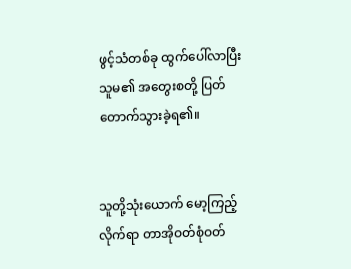ဖွင့်သံတစ်ခု ထွက်ပေါ်လာပြီး သူမ၏ အတွေးစတို့ ပြတ်တောက်သွားခဲ့ရ၏။


သူတို့သုံးယောက် မော့ကြည့်လိုက်ရာ တာအိုဝတ်စုံဝတ်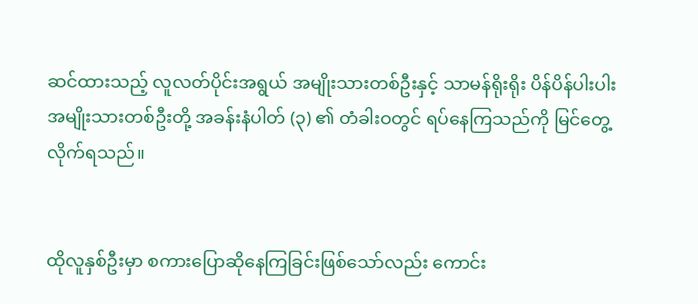ဆင်ထားသည့် လူလတ်ပိုင်းအရွယ် အမျိုးသားတစ်ဦးနှင့် သာမန်ရိုးရိုး ပိန်ပိန်ပါးပါး အမျိုးသားတစ်ဦးတို့ အခန်းနံပါတ် (၃) ၏ တံခါးဝတွင် ရပ်နေကြသည်ကို မြင်တွေ့လိုက်ရသည်။


ထိုလူနှစ်ဦးမှာ စကားပြောဆိုနေကြခြင်းဖြစ်သော်လည်း ကောင်း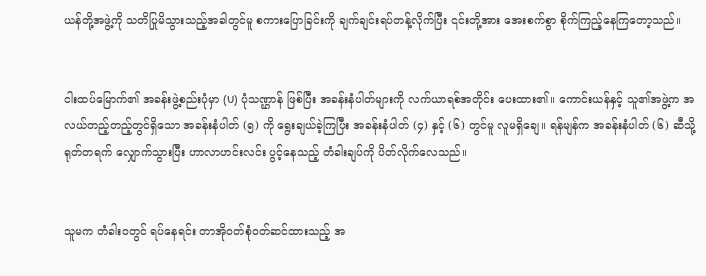ယန်တို့အဖွဲ့ကို သတိပြုမိသွားသည့်အခါတွင်မူ စကားပြောခြင်းကို ချက်ချင်းရပ်တန့်လိုက်ပြီး ၎င်းတို့အား အေးစက်စွာ စိုက်ကြည့်နေကြတော့သည်။


ငါးထပ်မြောက်၏ အခန်းဖွဲ့စည်းပုံမှာ (U) ပုံသဏ္ဌာန် ဖြစ်ပြီး အခန်းနံပါတ်များကို လက်ယာရစ်အတိုင်း ပေးထား၏။ ကောင်းယန်နှင့် သူ၏အဖွဲ့က အလယ်တည့်တည့်တွင်ရှိသော အခန်းနံပါတ် (၅) ကို ရွေးချယ်ခဲ့ကြပြီး အခန်းနံပါတ် (၄) နှင့် (၆) တွင်မူ လူမရှိချေ။ ရန်မျန်က အခန်းနံပါတ် (၆) ဆီသို့ ရုတ်တရက် လျှောက်သွားပြီး ဟာလာဟင်းလင်း ပွင့်နေသည့် တံခါးချပ်ကို ပိတ်လိုက်လေသည်။


သူမက တံခါးဝတွင် ရပ်နေရင်း တာအိုဝတ်စုံဝတ်ဆင်ထားသည့် အ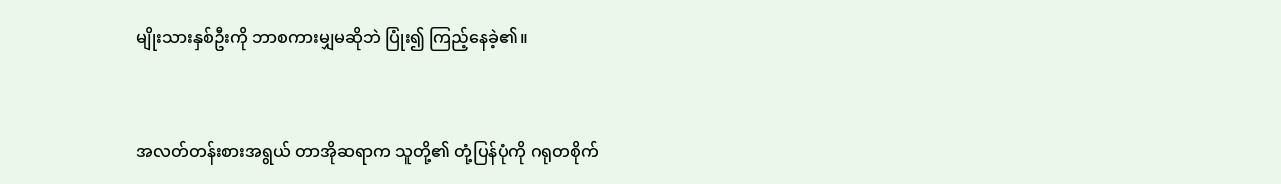မျိုးသားနှစ်ဦးကို ဘာစကားမျှမဆိုဘဲ ပြုံး၍ ကြည့်နေခဲ့၏။


အလတ်တန်းစားအရွယ် တာအိုဆရာက သူတို့၏ တုံ့ပြန်ပုံကို ဂရုတစိုက်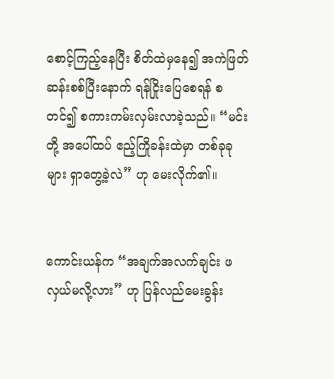စောင့်ကြည့်နေပြီး စိတ်ထဲမှနေ၍ အကဲဖြတ်ဆန်းစစ်ပြီးနောက် ရန်ငြိုးပြေစေရန် စတင်၍ စကားကမ်းလှမ်းလာခဲ့သည်။ “မင်းတို့ အပေါ်ထပ် ဧည့်ကြိုခန်းထဲမှာ တစ်ခုခုများ ရှာတွေ့ခဲ့လဲ” ဟု မေးလိုက်၏။


ကောင်းယန်က “အချက်အလက်ချင်း ဖလှယ်မလို့လား” ဟု ပြန်လည်မေးခွန်း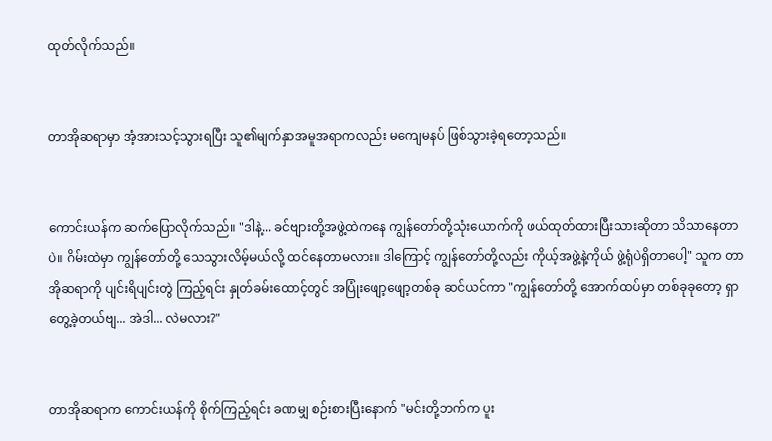ထုတ်လိုက်သည်။


တာအိုဆရာမှာ အံ့အားသင့်သွားရပြီး သူ၏မျက်နှာအမူအရာကလည်း မကျေမနပ် ဖြစ်သွားခဲ့ရတော့သည်။


ကောင်းယန်က ဆက်ပြောလိုက်သည်။ "ဒါနဲ့... ခင်ဗျားတို့အဖွဲ့ထဲကနေ ကျွန်တော်တို့သုံးယောက်ကို ဖယ်ထုတ်ထားပြီးသားဆိုတာ သိသာနေတာပဲ။ ဂိမ်းထဲမှာ ကျွန်တော်တို့ သေသွားလိမ့်မယ်လို့ ထင်နေတာမလား။ ဒါကြောင့် ကျွန်တော်တို့လည်း ကိုယ့်အဖွဲ့နဲ့ကိုယ် ဖွဲ့ရုံပဲရှိတာပေါ့" သူက တာအိုဆရာကို ပျင်းရိပျင်းတွဲ ကြည့်ရင်း နှုတ်ခမ်းထောင့်တွင် အပြုံးဖျော့ဖျော့တစ်ခု ဆင်ယင်ကာ "ကျွန်တော်တို့ အောက်ထပ်မှာ တစ်ခုခုတော့ ရှာတွေ့ခဲ့တယ်ဗျ... အဲဒါ... လဲမလား?"


တာအိုဆရာက ကောင်းယန်ကို စိုက်ကြည့်ရင်း ခဏမျှ စဉ်းစားပြီးနောက် "မင်းတို့ဘက်က ပူး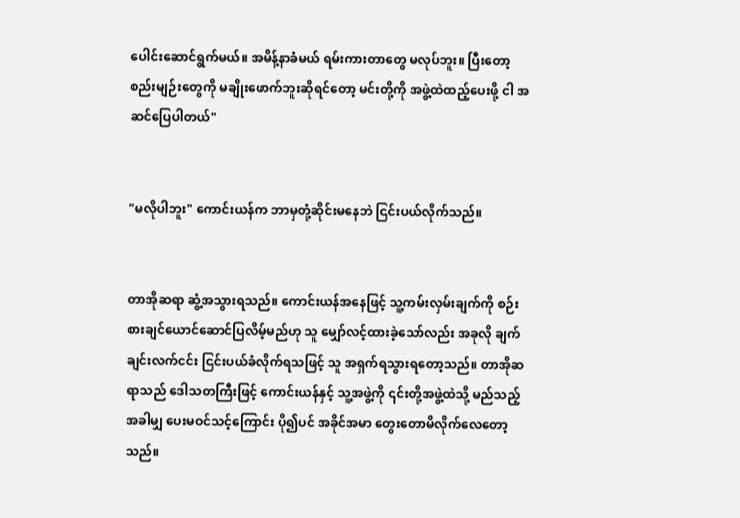ပေါင်းဆောင်ရွက်မယ်။ အမိန့်နာခံမယ် ရမ်းကားတာတွေ မလုပ်ဘူး။ ပြီးတော့ စည်းမျဉ်းတွေကို မချိုးဖောက်ဘူးဆိုရင်တော့ မင်းတို့ကို အဖွဲ့ထဲထည့်ပေးဖို့ ငါ အဆင်ပြေပါတယ်"


"မလိုပါဘူး" ကောင်းယန်က ဘာမှတုံ့ဆိုင်းမနေဘဲ ငြင်းပယ်လိုက်သည်။


တာအိုဆရာ ဆွံ့အသွားရသည်။ ကောင်းယန်အနေဖြင့် သူ့ကမ်းလှမ်းချက်ကို စဉ်းစားချင်ယောင်ဆောင်ပြလိမ့်မည်ဟု သူ မျှော်လင့်ထားခဲ့သော်လည်း အခုလို ချက်ချင်းလက်ငင်း ငြင်းပယ်ခံလိုက်ရသဖြင့် သူ အရှက်ရသွားရတော့သည်။ တာအိုဆရာသည် ဒေါသတကြီးဖြင့် ကောင်းယန်နှင့် သူ့အဖွဲ့ကို ၎င်းတို့အဖွဲ့ထဲသို့ မည်သည့်အခါမျှ ပေးမဝင်သင့်ကြောင်း ပို၍ပင် အခိုင်အမာ တွေးတောမိလိုက်လေတော့သည်။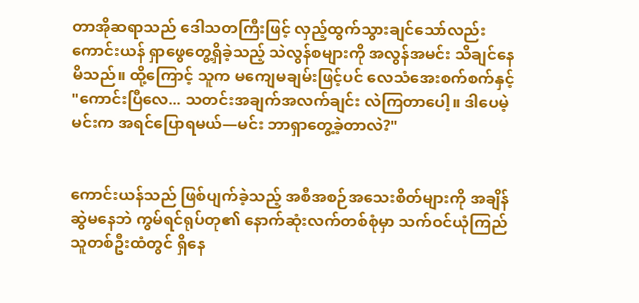တာအိုဆရာသည် ဒေါသတကြီးဖြင့် လှည့်ထွက်သွားချင်သော်လည်း ကောင်းယန် ရှာဖွေတွေ့ရှိခဲ့သည့် သဲလွန်စများကို အလွန်အမင်း သိချင်နေမိသည်။ ထို့ကြောင့် သူက မကျေမချမ်းဖြင့်ပင် လေသံအေးစက်စက်နှင့်  "ကောင်းပြီလေ... သတင်းအချက်အလက်ချင်း လဲကြတာပေါ့။ ဒါပေမဲ့ မင်းက အရင်ပြောရမယ်—မင်း ဘာရှာတွေ့ခဲ့တာလဲ?"


ကောင်းယန်သည် ဖြစ်ပျက်ခဲ့သည့် အစီအစဉ်အသေးစိတ်များကို အချိန်ဆွဲမနေဘဲ ကွမ်ရင်ရုပ်တု၏ နောက်ဆုံးလက်တစ်စုံမှာ သက်ဝင်ယုံကြည်သူတစ်ဦးထံတွင် ရှိနေ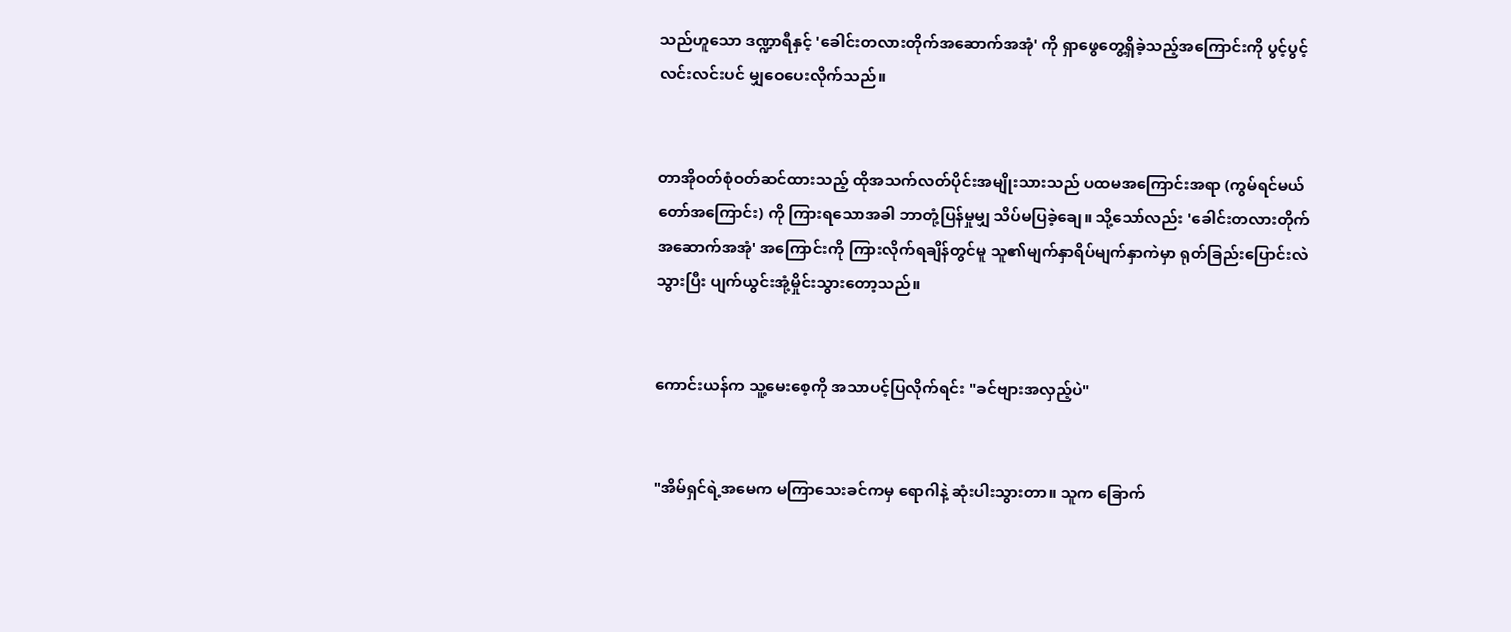သည်ဟူသော ဒဏ္ဍာရီနှင့် 'ခေါင်းတလားတိုက်အဆောက်အအုံ' ကို ရှာဖွေတွေ့ရှိခဲ့သည့်အကြောင်းကို ပွင့်ပွင့်လင်းလင်းပင် မျှဝေပေးလိုက်သည်။


တာအိုဝတ်စုံဝတ်ဆင်ထားသည့် ထိုအသက်လတ်ပိုင်းအမျိုးသားသည် ပထမအကြောင်းအရာ (ကွမ်ရင်မယ်တော်အကြောင်း) ကို ကြားရသောအခါ ဘာတုံ့ပြန်မှုမျှ သိပ်မပြခဲ့ချေ။ သို့သော်လည်း 'ခေါင်းတလားတိုက်အဆောက်အအုံ' အကြောင်းကို ကြားလိုက်ရချိန်တွင်မူ သူ၏မျက်နှာရိပ်မျက်နှာကဲမှာ ရုတ်ခြည်းပြောင်းလဲသွားပြီး ပျက်ယွင်းအုံ့မှိုင်းသွားတော့သည်။


ကောင်းယန်က သူ့မေးစေ့ကို အသာပင့်ပြလိုက်ရင်း "ခင်ဗျားအလှည့်ပဲ"


"အိမ်ရှင်ရဲ့အမေက မကြာသေးခင်ကမှ ရောဂါနဲ့ ဆုံးပါးသွားတာ။ သူက ခြောက်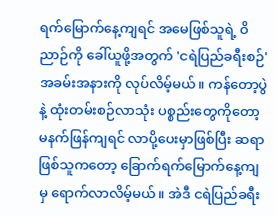ရက်မြောက်နေ့ကျရင် အမေဖြစ်သူရဲ့ ဝိညာဉ်ကို ခေါ်ယူဖို့အတွက် 'ငရဲပြည်ခရီးစဉ်' အခမ်းအနားကို လုပ်လိမ့်မယ်။ ကန်တော့ပွဲနဲ့ ထုံးတမ်းစဉ်လာသုံး ပစ္စည်းတွေကိုတော့ မနက်ဖြန်ကျရင် လာပို့ပေးမှာဖြစ်ပြီး ဆရာဖြစ်သူကတော့ ခြောက်ရက်မြောက်နေ့ကျမှ ရောက်လာလိမ့်မယ်။ အဲဒီ ငရဲပြည်ခရီး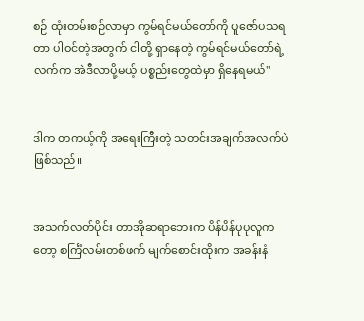စဉ် ထုံးတမ်းစဉ်လာမှာ ကွမ်ရင်မယ်တော်ကို ပူဇော်ပသရတာ ပါဝင်တဲ့အတွက် ငါတို့ ရှာနေတဲ့ ကွမ်ရင်မယ်တော်ရဲ့ လက်က အဲဒီလာပို့မယ့် ပစ္စည်းတွေထဲမှာ ရှိနေရမယ်"


ဒါက တကယ့်ကို အရေးကြီးတဲ့ သတင်းအချက်အလက်ပဲ ဖြစ်သည်။


အသက်လတ်ပိုင်း တာအိုဆရာဘေးက ပိန်ပိန်ပုပုလူကတော့ စင်္ကြံလမ်းတစ်ဖက် မျက်စောင်းထိုးက အခန်းနံ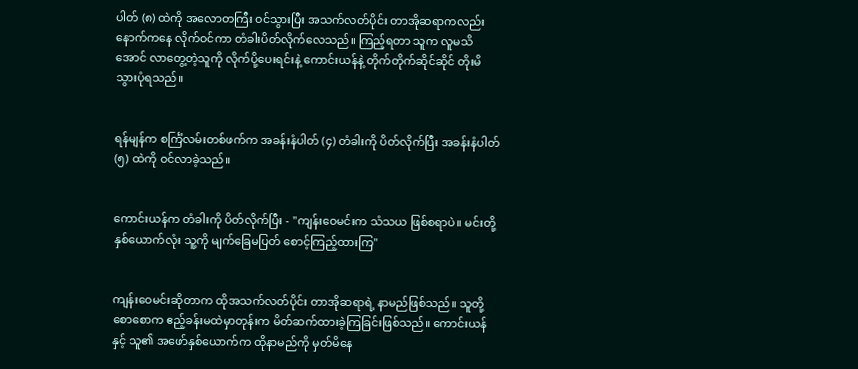ပါတ် (၈) ထဲကို အလောတကြီး ဝင်သွားပြီး အသက်လတ်ပိုင်း တာအိုဆရာကလည်း နောက်ကနေ လိုက်ဝင်ကာ တံခါးပိတ်လိုက်လေသည်။ ကြည့်ရတာ သူက လူမသိအောင် လာတွေ့တဲ့သူကို လိုက်ပို့ပေးရင်းနဲ့ ကောင်းယန်နဲ့ တိုက်တိုက်ဆိုင်ဆိုင် တိုးမိသွားပုံရသည်။


ရန်မျန်က စင်္ကြံလမ်းတစ်ဖက်က အခန်းနံပါတ် (၄) တံခါးကို ပိတ်လိုက်ပြီး အခန်းနံပါတ် (၅) ထဲကို ဝင်လာခဲ့သည်။


ကောင်းယန်က တံခါးကို ပိတ်လိုက်ပြီး - "ကျန်းဝေမင်းက သံသယ ဖြစ်စရာပဲ။ မင်းတို့နှစ်ယောက်လုံး သူ့ကို မျက်ခြေမပြတ် စောင့်ကြည့်ထားကြ"


ကျန်းဝေမင်းဆိုတာက ထိုအသက်လတ်ပိုင်း တာအိုဆရာရဲ့ နာမည်ဖြစ်သည်။ သူတို့ စောစောက ဧည့်ခန်းမထဲမှာတုန်းက မိတ်ဆက်ထားခဲ့ကြခြင်းဖြစ်သည်။ ကောင်းယန်နှင့် သူ၏ အဖော်နှစ်ယောက်က ထိုနာမည်ကို မှတ်မိနေ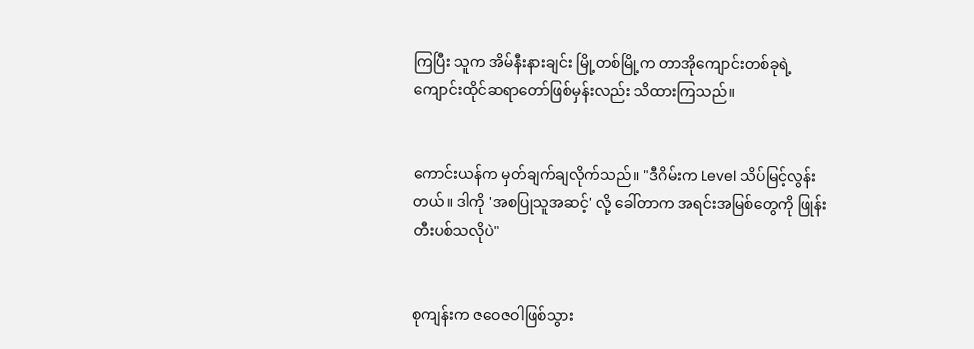ကြပြီး သူက အိမ်နီးနားချင်း မြို့တစ်မြို့က တာအိုကျောင်းတစ်ခုရဲ့ ကျောင်းထိုင်ဆရာတော်ဖြစ်မှန်းလည်း သိထားကြသည်။


ကောင်းယန်က မှတ်ချက်ချလိုက်သည်။ "ဒီဂိမ်းက Level သိပ်မြင့်လွန်းတယ်။ ဒါကို 'အစပြုသူအဆင့်' လို့ ခေါ်တာက အရင်းအမြစ်တွေကို ဖြုန်းတီးပစ်သလိုပဲ"


စုကျန်းက ဇဝေဇဝါဖြစ်သွား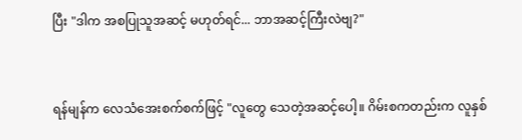ပြီး "ဒါက အစပြုသူအဆင့် မဟုတ်ရင်... ဘာအဆင့်ကြီးလဲဗျ?"


ရန်မျန်က လေသံအေးစက်စက်ဖြင့် "လူတွေ သေတဲ့အဆင့်ပေါ့။ ဂိမ်းစကတည်းက လူနှစ်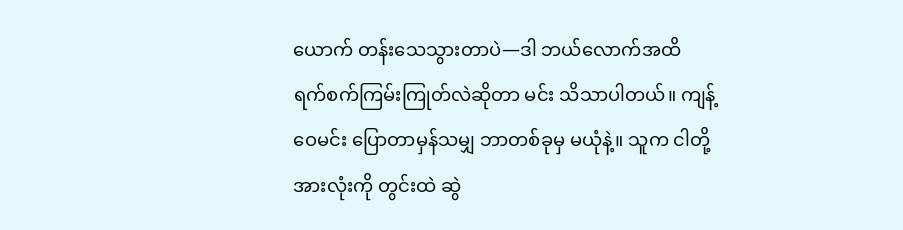ယောက် တန်းသေသွားတာပဲ—ဒါ ဘယ်လောက်အထိ ရက်စက်ကြမ်းကြုတ်လဲဆိုတာ မင်း သိသာပါတယ်။ ကျန့်ဝေမင်း ပြောတာမှန်သမျှ ဘာတစ်ခုမှ မယုံနဲ့။ သူက ငါတို့အားလုံးကို တွင်းထဲ ဆွဲ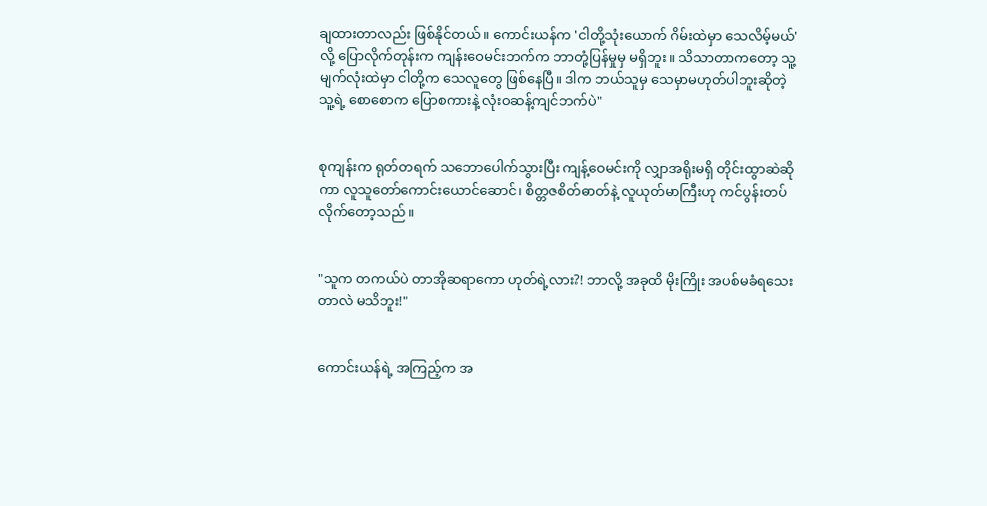ချထားတာလည်း ဖြစ်နိုင်တယ်။ ကောင်းယန်က 'ငါတို့သုံးယောက် ဂိမ်းထဲမှာ သေလိမ့်မယ်' လို့ ပြောလိုက်တုန်းက ကျန်းဝေမင်းဘက်က ဘာတုံ့ပြန်မှုမှ မရှိဘူး။ သိသာတာကတော့ သူ့မျက်လုံးထဲမှာ ငါတို့က သေလူတွေ ဖြစ်နေပြီ။ ဒါက ဘယ်သူမှ သေမှာမဟုတ်ပါဘူးဆိုတဲ့ သူ့ရဲ့ စောစောက ပြောစကားနဲ့ လုံးဝဆန့်ကျင်ဘက်ပဲ"


စုကျန်းက ရုတ်တရက် သဘောပေါက်သွားပြီး ကျန့်ဝေမင်းကို လျှာအရိုးမရှိ တိုင်းထွာဆဲဆိုကာ လူသူတော်ကောင်းယောင်ဆောင်၊ စိတ္တဇစိတ်ဓာတ်နဲ့ လူယုတ်မာကြီးဟု ကင်ပွန်းတပ်လိုက်တော့သည်။


"သူက တကယ်ပဲ တာအိုဆရာကော ဟုတ်ရဲ့လား?! ဘာလို့ အခုထိ မိုးကြိုး အပစ်မခံရသေးတာလဲ မသိဘူး!"


ကောင်းယန်ရဲ့ အကြည့်က အ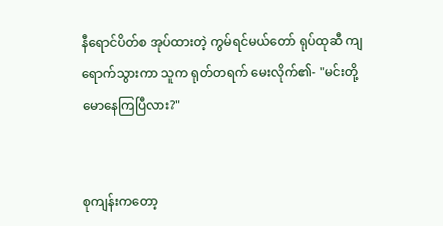နီရောင်ပိတ်စ အုပ်ထားတဲ့ ကွမ်ရင်မယ်တော် ရုပ်ထုဆီ ကျရောက်သွားကာ သူက ရုတ်တရက် မေးလိုက်၏- "မင်းတို့ မောနေကြပြီလား?"


စုကျန်းကတော့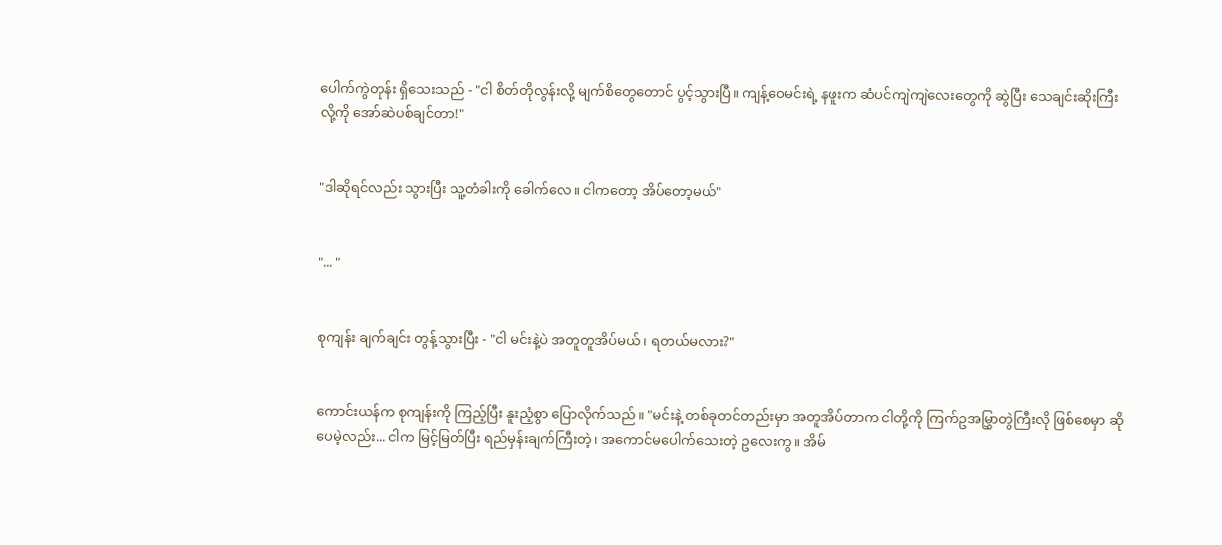ပေါက်ကွဲတုန်း ရှိသေးသည် - "ငါ စိတ်တိုလွန်းလို့ မျက်စိတွေတောင် ပွင့်သွားပြီ။ ကျန့်ဝေမင်းရဲ့ နဖူးက ဆံပင်ကျဲကျဲလေးတွေကို ဆွဲပြီး သေချင်းဆိုးကြီးလို့ကို အော်ဆဲပစ်ချင်တာ!"


"ဒါဆိုရင်လည်း သွားပြီး သူ့တံခါးကို ခေါက်လေ။ ငါကတော့ အိပ်တော့မယ်"


"... "


စုကျန်း ချက်ချင်း တွန့်သွားပြီး - "ငါ မင်းနဲ့ပဲ အတူတူအိပ်မယ်၊ ရတယ်မလား?"


ကောင်းယန်က စုကျန်းကို ကြည့်ပြီး နူးညံ့စွာ ပြောလိုက်သည်။ "မင်းနဲ့ တစ်ခုတင်တည်းမှာ အတူအိပ်တာက ငါတို့ကို ကြက်ဥအမြွှာတွဲကြီးလို ဖြစ်စေမှာ ဆိုပေမဲ့လည်း... ငါက မြင့်မြတ်ပြီး ရည်မှန်းချက်ကြီးတဲ့၊ အကောင်မပေါက်သေးတဲ့ ဥလေးကွ။ အိမ်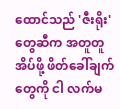ထောင်သည် 'ဇီးရိုး'တွေဆီက အတူတူအိပ်ဖို့ ဖိတ်ခေါ်ချက်တွေကို ငါ လက်မ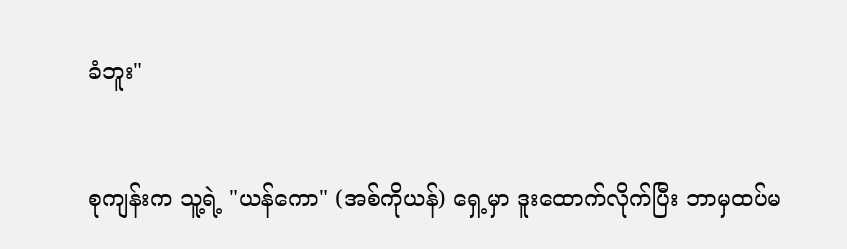ခံဘူး"


စုကျန်းက သူ့ရဲ့ "ယန်ကော" (အစ်ကိုယန်) ရှေ့မှာ ဒူးထောက်လိုက်ပြီး ဘာမှထပ်မ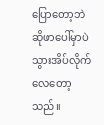ပြောတော့ဘဲ ဆိုဖာပေါ်မှာပဲ သွားအိပ်လိုက်လေတော့သည်။